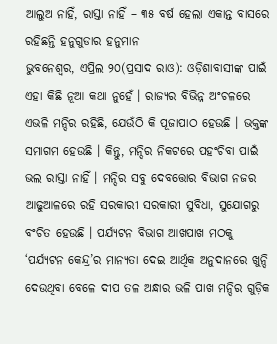ଆଲୁଅ ନାହିଁ, ରାସ୍ତା ନାହିଁ – ୩୫ ବର୍ଷ ହେଲା ଏକାନ୍ତ ବାସରେ ରହିଛନ୍ତି ହନୁଗୁଡାର ହନୁମାନ
ଭୁବନେଶ୍ୱର, ଏପ୍ରିଲ ୨୦(ପ୍ରସାଦ ରାଓ): ଓଡ଼ିଶାବାସୀଙ୍କ ପାଇଁ ଏହା କିଛି ନୂଆ କଥା ନୁହେଁ । ରାଜ୍ୟର ବିଭିନ୍ନ ଅଂଚଳରେ ଏଭଳି ମନ୍ଦିର ରହିଛି, ଯେଉଁଠି କି ପୂଜାପାଠ ହେଉଛି । ଭକ୍ତଙ୍କ ସମାଗମ ହେଉଛି । କିନ୍ତୁ, ମନ୍ଦିର ନିକଟରେ ପହଂଚିବା ପାଇଁ ଭଲ ରାସ୍ତା ନାହିଁ । ମନ୍ଦିର ସବୁ ଦେବତ୍ତୋର ବିଭାଗ ନଜର ଆଢୁଆଳରେ ରହି ସରକାରୀ ସରକାରୀ ସୁବିଧା, ସୁଯୋଗରୁ ବଂଚିତ ହେଉଛି । ପର୍ଯ୍ୟଟନ ବିଭାଗ ଆଖପାଖ ମଠକୁ ‘ପର୍ଯ୍ୟଟନ କେନ୍ଦ୍ର’ର ମାନ୍ୟତା ଦେଇ ଆର୍ଥିକ ଅନୁଦାନରେ ଖୁନ୍ଦି ଦେଉଥିବା ବେଳେ ଦୀପ ତଳ ଅନ୍ଧାର ଭଳି ପାଖ ମନ୍ଦିର ଗୁଡ଼ିକ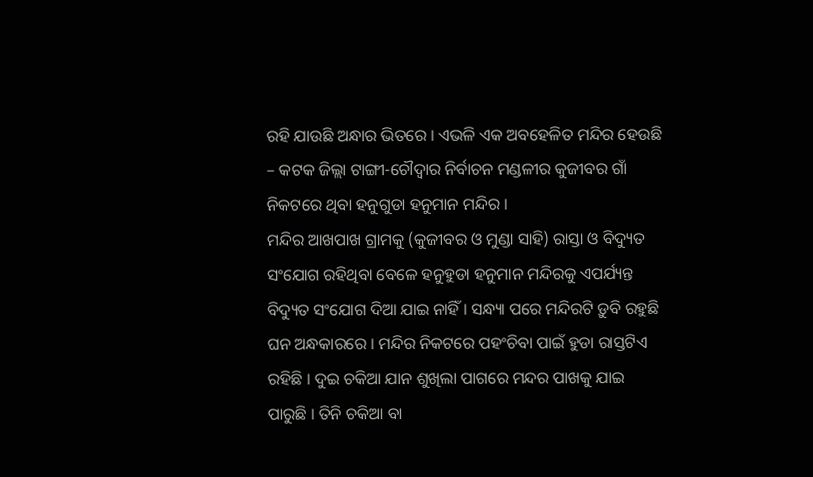ରହି ଯାଉଛି ଅନ୍ଧାର ଭିତରେ । ଏଭଳି ଏକ ଅବହେଳିତ ମନ୍ଦିର ହେଉଛି – କଟକ ଜିଲ୍ଲା ଟାଙ୍ଗୀ-ଚୌଦ୍ୱାର ନିର୍ବାଚନ ମଣ୍ଡଳୀର କୁଜୀବର ଗାଁ ନିକଟରେ ଥିବା ହନୁଗୁଡା ହନୁମାନ ମନ୍ଦିର ।
ମନ୍ଦିର ଆଖପାଖ ଗ୍ରାମକୁ (କୁଜୀବର ଓ ମୁଣ୍ଡା ସାହି) ରାସ୍ତା ଓ ବିଦ୍ୟୁତ ସଂଯୋଗ ରହିଥିବା ବେଳେ ହନୁହୁଡା ହନୁମାନ ମନ୍ଦିରକୁ ଏପର୍ଯ୍ୟନ୍ତ ବିଦ୍ୟୁତ ସଂଯୋଗ ଦିଆ ଯାଇ ନାହିଁ । ସନ୍ଧ୍ୟା ପରେ ମନ୍ଦିରଟି ଡ଼ୁବି ରହୁଛି ଘନ ଅନ୍ଧକାରରେ । ମନ୍ଦିର ନିକଟରେ ପହଂଚିବା ପାଇଁ ହୁଡା ରାସ୍ତଟିଏ ରହିଛି । ଦୁଇ ଚକିଆ ଯାନ ଶୁଖିଲା ପାଗରେ ମନ୍ଦର ପାଖକୁ ଯାଇ ପାରୁଛି । ତିନି ଚକିଆ ବା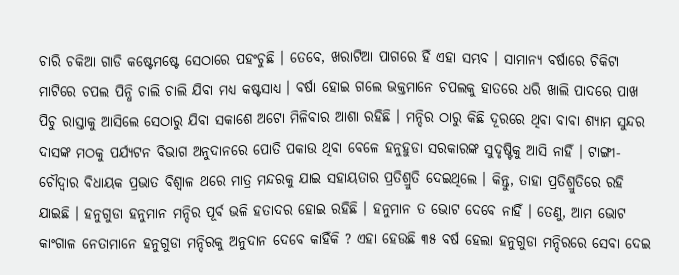ଚାରି ଚକିଆ ଗାଡି କଷ୍ଟେମଷ୍ଟେ ସେଠାରେ ପହଂଚୁଛି । ତେବେ, ଖରାଟିଆ ପାଗରେ ହିଁ ଏହା ସମ୍ଭବ । ସାମାନ୍ୟ ବର୍ଷାରେ ଚିକିଟା ମାଟିରେ ଚପଲ ପିନ୍ଧି ଚାଲି ଚାଲି ଯିବା ମଧ୍ୟ କଷ୍ଟସାଧ୍ୟ । ବର୍ଷା ହୋଇ ଗଲେ ଭକ୍ତମାନେ ଚପଲକୁ ହାତରେ ଧରି ଖାଲି ପାଦରେ ପାଖ ପିଚୁ ରାସ୍ତାକୁ ଆସିଲେ ସେଠାରୁ ଯିବା ସକାଶେ ଅଟୋ ମିଳିବାର ଆଶା ରହିଛି । ମନ୍ଦିର ଠାରୁ କିଛି ଦୂରରେ ଥିବା ବାବା ଶ୍ୟାମ ସୁନ୍ଦର ଦାସଙ୍କ ମଠକୁ ପର୍ଯ୍ୟଟନ ବିଭାଗ ଅନୁଦାନରେ ପୋତି ପକାଉ ଥିବା ବେଳେ ହନୁହୁଡା ସରକାରଙ୍କ ସୁଦୃଷ୍ଟିକୁ ଆସି ନାହିଁ । ଟାଙ୍ଗୀ-ଚୌଦ୍ୱାର ବିଧାୟକ ପ୍ରଭାତ ବିଶ୍ୱାଳ ଥରେ ମାତ୍ର ମନ୍ଦରକୁ ଯାଇ ସହାୟତାର ପ୍ରତିଶ୍ରୁତି ଦେଇଥିଲେ । କିନ୍ତୁ, ତାହା ପ୍ରତିଶ୍ରୁତିରେ ରହି ଯାଇଛି । ହନୁଗୁଡା ହନୁମାନ ମନ୍ଦିର ପୂର୍ବ ଭଳି ହତାଦର ହୋଇ ରହିଛି । ହନୁମାନ ତ ଭୋଟ ଦେବେ ନାହିଁ । ତେଣୁ, ଆମ ଭୋଟ କାଂଗାଳ ନେତାମାନେ ହନୁଗୁଡା ମନ୍ଦିରକୁ ଅନୁଦାନ ଦେବେ କାହିଁକି ? ଏହା ହେଉଛି ୩୫ ବର୍ଷ ହେଲା ହନୁଗୁଡା ମନ୍ଦିରରେ ସେବା ଦେଇ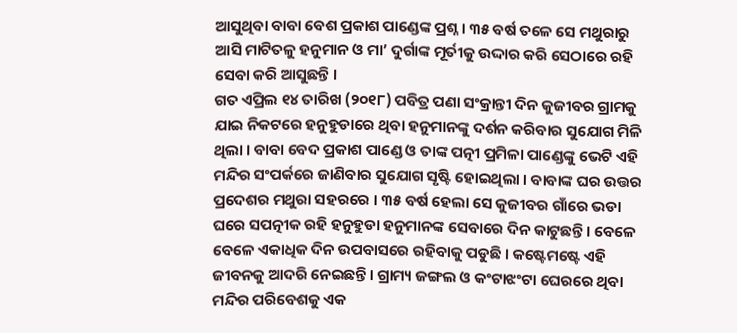ଆସୁଥିବା ବାବା ବେଶ ପ୍ରକାଶ ପାଣ୍ଡେଙ୍କ ପ୍ରଶ୍ନ । ୩୫ ବର୍ଷ ତଳେ ସେ ମଥୁରାରୁ ଆସି ମାଟିତଳୁ ହନୁମାନ ଓ ମା’ ଦୁର୍ଗାଙ୍କ ମୂର୍ତୀକୁ ଉଦ୍ଦାର କରି ସେଠାରେ ରହି ସେବା କରି ଆସୁଛନ୍ତି ।
ଗତ ଏପ୍ରିଲ ୧୪ ତାରିଖ (୨୦୧୮) ପବିତ୍ର ପଣା ସଂକ୍ରାନ୍ତୀ ଦିନ କୁଜୀବର ଗ୍ରାମକୁ ଯାଇ ନିକଟରେ ହନୁହୁଡାରେ ଥିବା ହନୁମାନଙ୍କୁ ଦର୍ଶନ କରିବାର ସୁଯୋଗ ମିଳି ଥିଲା । ବାବା ବେଦ ପ୍ରକାଶ ପାଣ୍ଡେ ଓ ତାଙ୍କ ପତ୍ନୀ ପ୍ରମିଳା ପାଣ୍ଡେଙ୍କୁ ଭେଟି ଏହି ମନ୍ଦିର ସଂପର୍କରେ ଜାଣିବାର ସୁଯୋଗ ସୃଷ୍ଟି ହୋଇଥିଲା । ବାବାଙ୍କ ଘର ଉତ୍ତର ପ୍ରଦେଶର ମଥୁରା ସହରରେ । ୩୫ ବର୍ଷ ହେଲା ସେ କୁଜୀବର ଗାଁରେ ଭଡା ଘରେ ସପତ୍ନୀକ ରହି ହନୁହୁଡା ହନୁମାନଙ୍କ ସେବାରେ ଦିନ କାଟୁଛନ୍ତି । ବେଳେ ବେଳେ ଏକାଧିକ ଦିନ ଉପବାସରେ ରହିବାକୁ ପଡୁଛି । କଷ୍ଟେମଷ୍ଟେ ଏହି ଜୀବନକୁ ଆଦରି ନେଇଛନ୍ତି । ଗ୍ରାମ୍ୟ ଜଙ୍ଗଲ ଓ କଂଟାଝଂଟା ଘେରରେ ଥିବା ମନ୍ଦିର ପରିବେଶକୁ ଏକ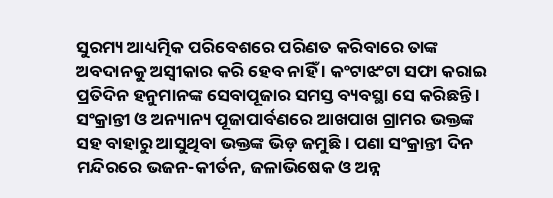ସୁରମ୍ୟ ଆଧ୍ୟତ୍ମିକ ପରିବେଶରେ ପରିଣତ କରିବାରେ ତାଙ୍କ ଅବଦାନକୁ ଅସ୍ୱୀକାର କରି ହେବ ନାହିଁ । କଂଟାଝଂଟା ସଫା କରାଇ ପ୍ରତିଦିନ ହନୁମାନଙ୍କ ସେବାପୂଜାର ସମସ୍ତ ବ୍ୟବସ୍ଥା ସେ କରିଛନ୍ତି । ସଂକ୍ରାନ୍ତୀ ଓ ଅନ୍ୟାନ୍ୟ ପୂଜାପାର୍ବଣରେ ଆଖପାଖ ଗ୍ରାମର ଭକ୍ତଙ୍କ ସହ ବାହାରୁ ଆସୁଥିବା ଭକ୍ତଙ୍କ ଭିଡ଼ ଜମୁଛି । ପଣା ସଂକ୍ରାନ୍ତୀ ଦିନ ମନ୍ଦିରରେ ଭଜନ-କୀର୍ତନ, ଜଳାଭିଷେକ ଓ ଅନ୍ନ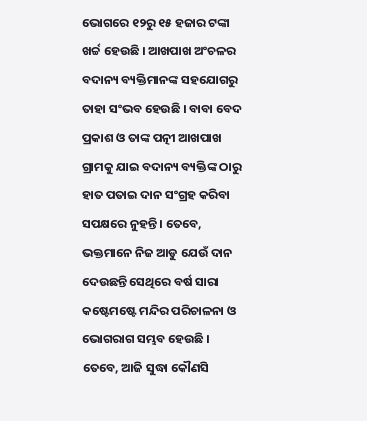ଭୋଗରେ ୧୨ରୁ ୧୫ ହଜାର ଟଙ୍କା ଖର୍ଚ୍ଚ ହେଉଛି । ଆଖପାଖ ଅଂଚଳର ବଦାନ୍ୟ ବ୍ୟକ୍ତିମାନଙ୍କ ସହଯୋଗରୁ ତାହା ସଂଭବ ହେଉଛି । ବାବା ବେଦ ପ୍ରକାଶ ଓ ତାଙ୍କ ପତ୍ନୀ ଆଖପାଖ ଗ୍ରାମକୁ ଯାଇ ବଦାନ୍ୟ ବ୍ୟକ୍ତିଙ୍କ ଠାରୁ ହାତ ପତାଇ ଦାନ ସଂଗ୍ରହ କରିବା ସପକ୍ଷରେ ନୁହନ୍ତି । ତେବେ, ଭକ୍ତମାନେ ନିଜ ଆଡୁ ଯେଉଁ ଦାନ ଦେଉଛନ୍ତି ସେଥିରେ ବର୍ଷ ସାରା କଷ୍ଟେମଷ୍ଟେ ମନ୍ଦିର ପରିଚାଳନା ଓ ଭୋଗରାଗ ସମ୍ଭବ ହେଉଛି । ତେବେ, ଆଜି ସୁଦ୍ଧା କୌଣସି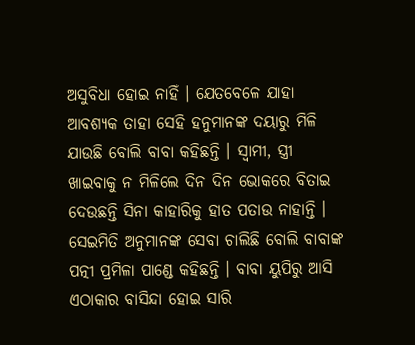ଅସୁବିଧା ହୋଇ ନାହିଁ । ଯେତବେଳେ ଯାହା ଆବଶ୍ୟକ ତାହା ସେହି ହନୁମାନଙ୍କ ଦୟାରୁ ମିଳି ଯାଉଛି ବୋଲି ବାବା କହିଛନ୍ତି । ସ୍ୱାମୀ, ସ୍ତ୍ରୀ ଖାଇବାକୁ ନ ମିଳିଲେ ଦିନ ଦିନ ଭୋକରେ ବିତାଇ ଦେଉଛନ୍ତି ସିନା କାହାରିକୁ ହାତ ପତାଉ ନାହାନ୍ତି । ସେଇମିତି ଅନୁମାନଙ୍କ ସେବା ଚାଲିଛି ବୋଲି ବାବାଙ୍କ ପତ୍ନୀ ପ୍ରମିଳା ପାଣ୍ଡେ କହିଛନ୍ତି । ବାବା ୟୁପିରୁ ଆସି ଏଠାକାର ବାସିନ୍ଦା ହୋଇ ସାରି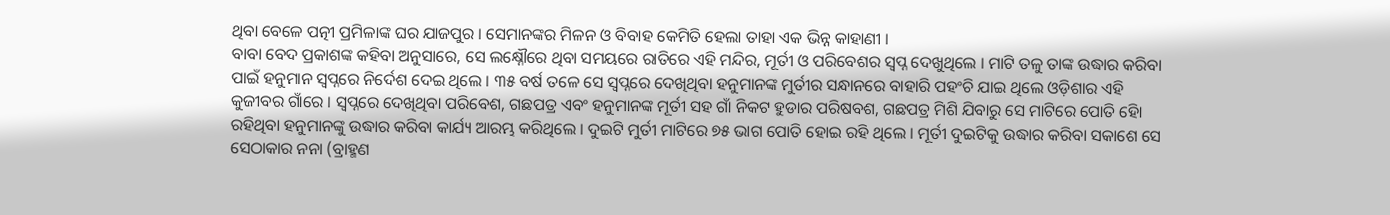ଥିବା ବେଳେ ପତ୍ନୀ ପ୍ରମିଳାଙ୍କ ଘର ଯାଜପୁର । ସେମାନଙ୍କର ମିଳନ ଓ ବିବାହ କେମିତି ହେଲା ତାହା ଏକ ଭିନ୍ନ କାହାଣୀ ।
ବାବା ବେଦ ପ୍ରକାଶଙ୍କ କହିବା ଅନୁସାରେ, ସେ ଲକ୍ଷ୍ନୌରେ ଥିବା ସମୟରେ ରାତିରେ ଏହି ମନ୍ଦିର, ମୂର୍ତୀ ଓ ପରିବେଶର ସ୍ୱପ୍ନ ଦେଖୁଥିଲେ । ମାଟି ତଳୁ ତାଙ୍କ ଉଦ୍ଧାର କରିବା ପାଇଁ ହନୁମାନ ସ୍ୱପ୍ନରେ ନିର୍ଦେଶ ଦେଇ ଥିଲେ । ୩୫ ବର୍ଷ ତଳେ ସେ ସ୍ୱପ୍ନରେ ଦେଖିଥିବା ହନୁମାନଙ୍କ ମୁର୍ତୀର ସନ୍ଧାନରେ ବାହାରି ପହଂଚି ଯାଇ ଥିଲେ ଓଡ଼ିଶାର ଏହି କୁଜୀବର ଗାଁରେ । ସ୍ୱପ୍ନରେ ଦେଖିଥିବା ପରିବେଶ, ଗଛପତ୍ର ଏବଂ ହନୁମାନଙ୍କ ମୂର୍ତୀ ସହ ଗାଁ ନିକଟ ହୁଡାର ପରିଷବଶ, ଗଛପତ୍ର ମିଶି ଯିବାରୁ ସେ ମାଟିରେ ପୋତି ହୋି ରହିଥିବା ହନୁମାନଙ୍କୁ ଉଦ୍ଧାର କରିବା କାର୍ଯ୍ୟ ଆରମ୍ଭ କରିଥିଲେ । ଦୁଇଟି ମୁର୍ତୀ ମାଟିରେ ୭୫ ଭାଗ ପୋତି ହୋଇ ରହି ଥିଲେ । ମୂର୍ତୀ ଦୁଇଟିକୁ ଉଦ୍ଧାର କରିବା ସକାଶେ ସେ ସେଠାକାର ନନା (ବ୍ରାହ୍ମଣ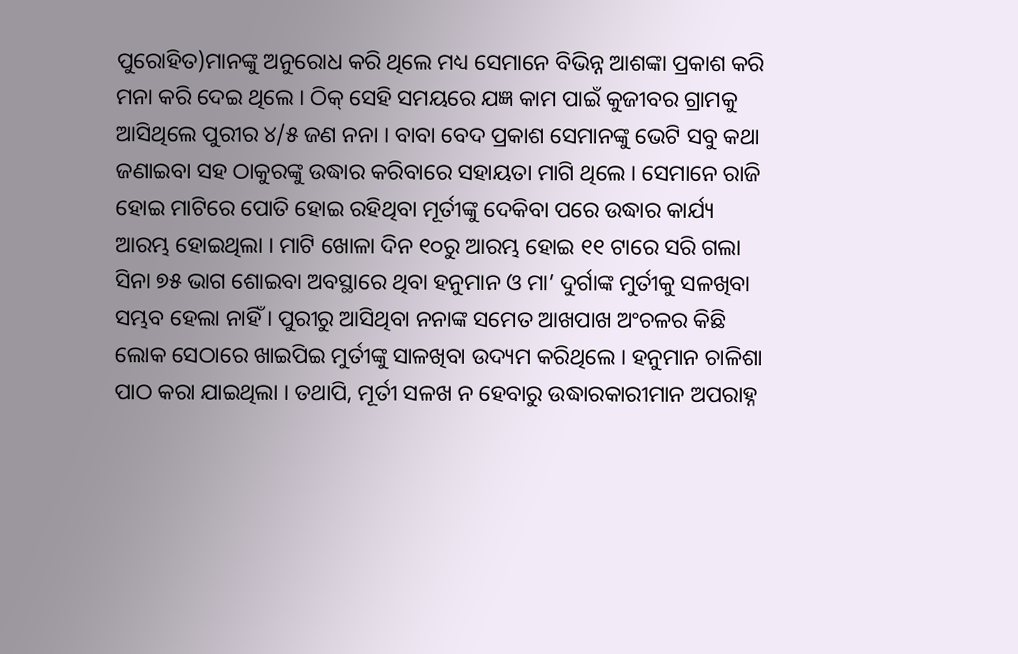ପୁରୋହିତ)ମାନଙ୍କୁ ଅନୁରୋଧ କରି ଥିଲେ ମଧ୍ୟ ସେମାନେ ବିଭିନ୍ନ ଆଶଙ୍କା ପ୍ରକାଶ କରି ମନା କରି ଦେଇ ଥିଲେ । ଠିକ୍ ସେହି ସମୟରେ ଯଜ୍ଞ କାମ ପାଇଁ କୁଜୀବର ଗ୍ରାମକୁ ଆସିଥିଲେ ପୁରୀର ୪/୫ ଜଣ ନନା । ବାବା ବେଦ ପ୍ରକାଶ ସେମାନଙ୍କୁ ଭେଟି ସବୁ କଥା ଜଣାଇବା ସହ ଠାକୁରଙ୍କୁ ଉଦ୍ଧାର କରିବାରେ ସହାୟତା ମାଗି ଥିଲେ । ସେମାନେ ରାଜି ହୋଇ ମାଟିରେ ପୋତି ହୋଇ ରହିଥିବା ମୂର୍ତୀଙ୍କୁ ଦେକିବା ପରେ ଉଦ୍ଧାର କାର୍ଯ୍ୟ ଆରମ୍ଭ ହୋଇଥିଲା । ମାଟି ଖୋଳା ଦିନ ୧୦ରୁ ଆରମ୍ଭ ହୋଇ ୧୧ ଟାରେ ସରି ଗଲା ସିନା ୭୫ ଭାଗ ଶୋଇବା ଅବସ୍ଥାରେ ଥିବା ହନୁମାନ ଓ ମା’ ଦୁର୍ଗାଙ୍କ ମୁର୍ତୀକୁ ସଳଖିବା ସମ୍ଭବ ହେଲା ନାହିଁ । ପୁରୀରୁ ଆସିଥିବା ନନାଙ୍କ ସମେତ ଆଖପାଖ ଅଂଚଳର କିଛି ଲୋକ ସେଠାରେ ଖାଇପିଇ ମୁର୍ତୀଙ୍କୁ ସାଳଖିବା ଉଦ୍ୟମ କରିଥିଲେ । ହନୁମାନ ଚାଳିଶା ପାଠ କରା ଯାଇଥିଲା । ତଥାପି, ମୂର୍ତୀ ସଳଖ ନ ହେବାରୁ ଉଦ୍ଧାରକାରୀମାନ ଅପରାହ୍ନ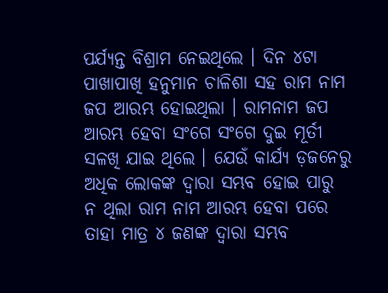ପର୍ଯ୍ୟନ୍ତ ବିଶ୍ରାମ ନେଇଥିଲେ । ଦିନ ୪ଟା ପାଖାପାଖି ହନୁମାନ ଚାଳିଶା ସହ ରାମ ନାମ ଜପ ଆରମ୍ଭ ହୋଇଥିଲା । ରାମନାମ ଜପ ଆରମ୍ଭ ହେବା ସଂଗେ ସଂଗେ ଦୁଇ ମୂର୍ତୀ ସଳଖି ଯାଇ ଥିଲେ । ଯେଉଁ କାର୍ଯ୍ୟ ଡ଼ଜନେରୁ ଅଧିକ ଲୋକଙ୍କ ଦ୍ୱାରା ସମ୍ଭବ ହୋଇ ପାରୁ ନ ଥିଲା ରାମ ନାମ ଆରମ୍ଭ ହେବା ପରେ ତାହା ମାତ୍ର ୪ ଜଣଙ୍କ ଦ୍ୱାରା ସମ୍ଭବ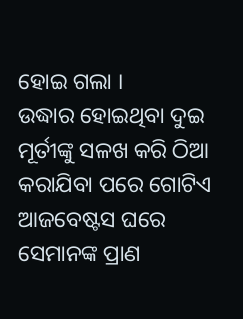ହୋଇ ଗଲା ।
ଉଦ୍ଧାର ହୋଇଥିବା ଦୁଇ ମୂର୍ତୀଙ୍କୁ ସଳଖ କରି ଠିଆ କରାଯିବା ପରେ ଗୋଟିଏ ଆଜବେଷ୍ଟସ ଘରେ ସେମାନଙ୍କ ପ୍ରାଣ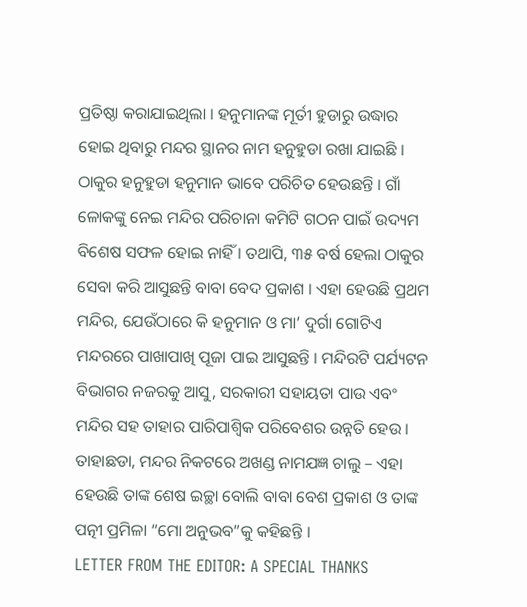ପ୍ରତିଷ୍ଠା କରାଯାଇଥିଲା । ହନୁମାନଙ୍କ ମୂର୍ତୀ ହୁଡାରୁ ଉଦ୍ଧାର ହୋଇ ଥିବାରୁ ମନ୍ଦର ସ୍ଥାନର ନାମ ହନୁହୁଡା ରଖା ଯାଇଛି । ଠାକୁର ହନୁହୁଡା ହନୁମାନ ଭାବେ ପରିଚିତ ହେଉଛନ୍ତି । ଗାଁ ଳୋକଙ୍କୁ ନେଇ ମନ୍ଦିର ପରିଚାନା କମିଟି ଗଠନ ପାଇଁ ଉଦ୍ୟମ ବିଶେଷ ସଫଳ ହୋଇ ନାହିଁ । ତଥାପି, ୩୫ ବର୍ଷ ହେଲା ଠାକୁର ସେବା କରି ଆସୁଛନ୍ତି ବାବା ବେଦ ପ୍ରକାଶ । ଏହା ହେଉଛି ପ୍ରଥମ ମନ୍ଦିର, ଯେଉଁଠାରେ କି ହନୁମାନ ଓ ମା’ ଦୁର୍ଗା ଗୋଟିଏ ମନ୍ଦରରେ ପାଖାପାଖି ପୂଜା ପାଇ ଆସୁଛନ୍ତି । ମନ୍ଦିରଟି ପର୍ଯ୍ୟଟନ ବିଭାଗର ନଜରକୁ ଆସୁ, ସରକାରୀ ସହାୟତା ପାଉ ଏବଂ ମନ୍ଦିର ସହ ତାହାର ପାରିପାଶ୍ୱିକ ପରିବେଶର ଉନ୍ନତି ହେଉ । ତାହାଛଡା, ମନ୍ଦର ନିକଟରେ ଅଖଣ୍ଡ ନାମଯଜ୍ଞ ଚାଲୁ – ଏହା ହେଉଛି ତାଙ୍କ ଶେଷ ଇଚ୍ଛା ବୋଲି ବାବା ବେଶ ପ୍ରକାଶ ଓ ତାଙ୍କ ପତ୍ନୀ ପ୍ରମିଳା “ମୋ ଅନୁଭବ”କୁ କହିଛନ୍ତି ।
LETTER FROM THE EDITOR: A SPECIAL THANKS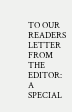TO OUR READERS
LETTER FROM THE EDITOR: A SPECIAL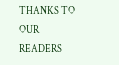THANKS TO OUR READERS